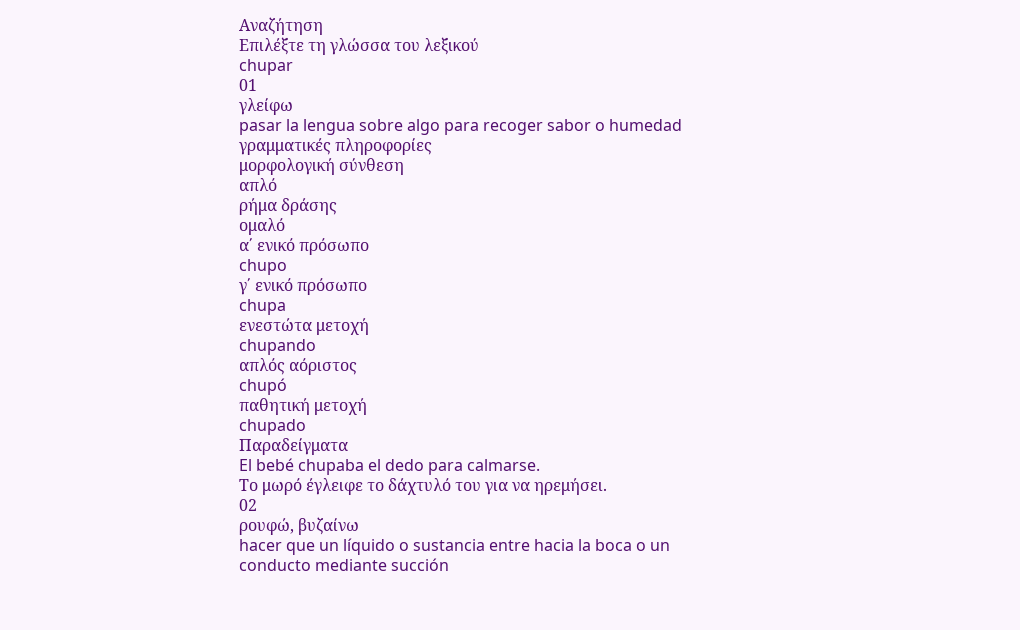Αναζήτηση
Επιλέξτε τη γλώσσα του λεξικού
chupar
01
γλείφω
pasar la lengua sobre algo para recoger sabor o humedad
γραμματικές πληροφορίες
μορφολογική σύνθεση
απλό
ρήμα δράσης
ομαλό
α΄ ενικό πρόσωπο
chupo
γ΄ ενικό πρόσωπο
chupa
ενεστώτα μετοχή
chupando
απλός αόριστος
chupó
παθητική μετοχή
chupado
Παραδείγματα
El bebé chupaba el dedo para calmarse.
Το μωρό έγλειφε το δάχτυλό του για να ηρεμήσει.
02
ρουφώ, βυζαίνω
hacer que un líquido o sustancia entre hacia la boca o un conducto mediante succión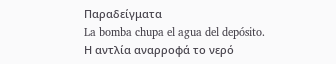Παραδείγματα
La bomba chupa el agua del depósito.
Η αντλία αναρροφά το νερό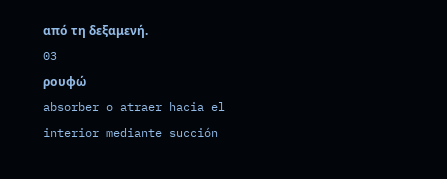από τη δεξαμενή.
03
ρουφώ
absorber o atraer hacia el interior mediante succión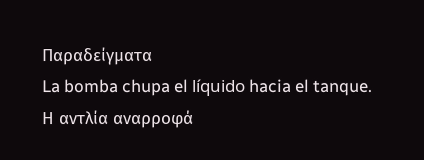Παραδείγματα
La bomba chupa el líquido hacia el tanque.
Η αντλία αναρροφά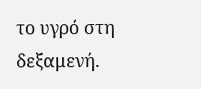το υγρό στη δεξαμενή.